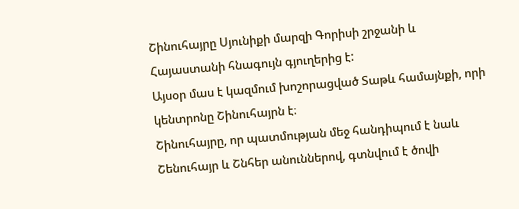Շինուհայրը Սյունիքի մարզի Գորիսի շրջանի և Հայաստանի հնագույն գյուղերից է:
Այսօր մաս է կազմում խոշորացված Տաթև համայնքի, որի կենտրոնը Շինուհայրն է։
Շինուհայրը, որ պատմության մեջ հանդիպում է նաև Շենուհայր և Շնհեր անուններով, գտնվում է ծովի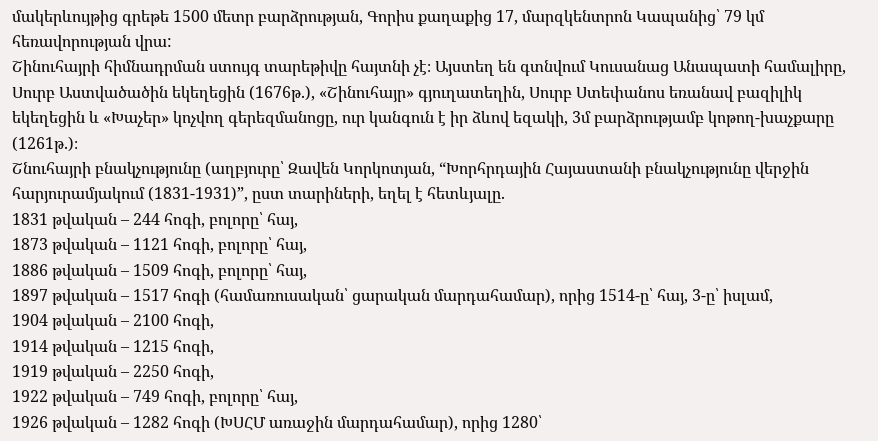մակերևույթից գրեթե 1500 մետր բարձրության, Գորիս քաղաքից 17, մարզկենտրոն Կապանից՝ 79 կմ հեռավորության վրա:
Շինուհայրի հիմնադրման ստույգ տարեթիվը հայտնի չէ։ Այստեղ են գտնվում Կուսանաց Անապատի համալիրը, Սուրբ Աստվածածին եկեղեցին (1676թ.), «Շինուհայր» գյուղատեղին, Սուրբ Ստեփանոս եռանավ բազիլիկ եկեղեցին և «Խաչեր» կոչվող գերեզմանոցը, ուր կանգուն է իր ձևով եզակի, 3մ բարձրությամբ կոթող-խաչքարը (1261թ.)։
Շնուհայրի բնակչությունը (աղբյուրը՝ Զավեն Կորկոտյան, “Խորհրդային Հայաստանի բնակչությունը վերջին հարյուրամյակում (1831-1931)”, ըստ տարիների, եղել է հետևյալը.
1831 թվական – 244 հոգի, բոլորը՝ հայ,
1873 թվական – 1121 հոգի, բոլորը՝ հայ,
1886 թվական – 1509 հոգի, բոլորը՝ հայ,
1897 թվական – 1517 հոգի (համառուսական՝ ցարական մարդահամար), որից 1514-ը՝ հայ, 3-ը՝ իսլամ,
1904 թվական – 2100 հոգի,
1914 թվական – 1215 հոգի,
1919 թվական – 2250 հոգի,
1922 թվական – 749 հոգի, բոլորը՝ հայ,
1926 թվական – 1282 հոգի (ԽՍՀՄ առաջին մարդահամար), որից 1280՝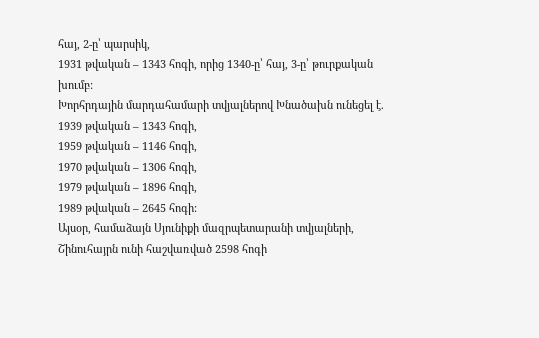հայ, 2-ը՝ պարսիկ,
1931 թվական – 1343 հոգի, որից 1340-ը՝ հայ, 3-ը՝ թուրքական խումբ:
Խորհրդային մարդահամարի տվյալներով Խնածախն ունեցել է.
1939 թվական – 1343 հոգի,
1959 թվական – 1146 հոգի,
1970 թվական – 1306 հոգի,
1979 թվական – 1896 հոգի,
1989 թվական – 2645 հոգի:
Այսօր, համաձայն Սյունիքի մազրպետարանի տվյալների, Շինուհայրն ունի հաշվառված 2598 հոգի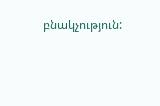բնակչություն: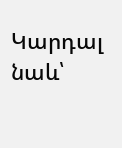Կարդալ նաև՝